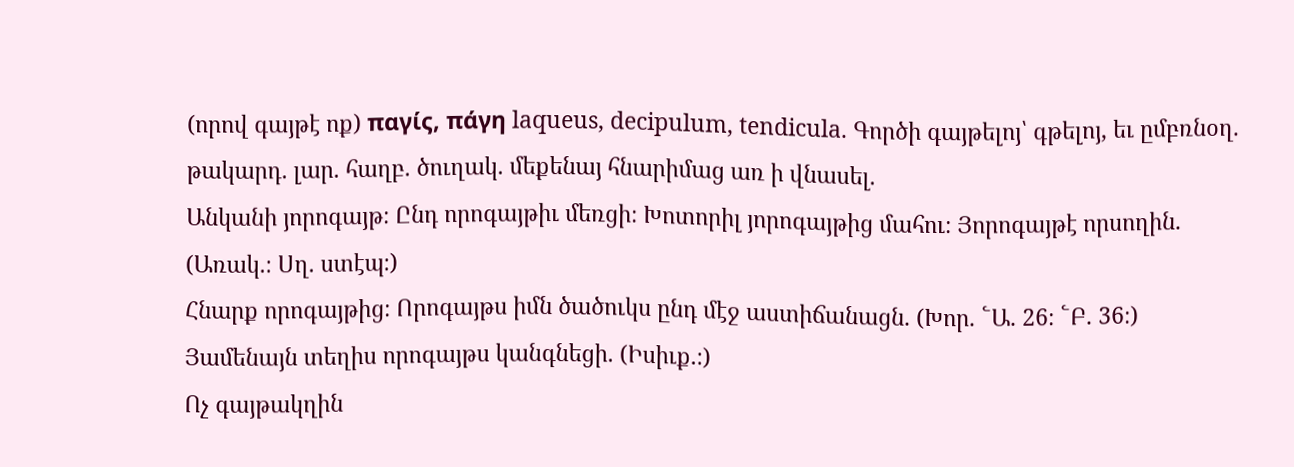(որով գայթէ ոք) παγίς, πάγη laqueus, decipulum, tendicula. Գործի գայթելոյ՝ գթելոյ, եւ ըմբռնօղ. թակարդ. լար. հաղբ. ծուղակ. մեքենայ հնարիմաց առ ի վնասել.
Անկանի յորոգայթ։ Ընդ որոգայթիւ մեռցի։ Խոտորիլ յորոգայթից մահու։ Յորոգայթէ որսողին. (Առակ.։ Սղ. ստէպ։)
Հնարք որոգայթից։ Որոգայթս իմն ծածուկս ընդ մէջ աստիճանացն. (Խոր. ՟Ա. 26։ ՟Բ. 36։)
Յամենայն տեղիս որոգայթս կանգնեցի. (Իսիւք.։)
Ոչ գայթակղին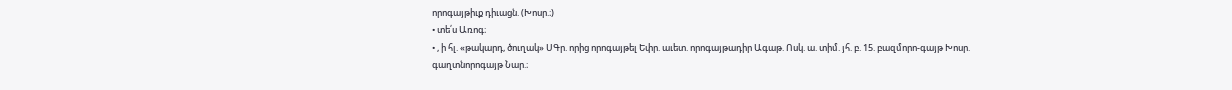որոգայթիւք դիւացն. (Խոսր.։)
• տե՛ս Առոգ։
• , ի հլ. «թակարդ, ծուղակ» ՍԳր. որից որոգայթել Եփր. աւետ. որոգայթադիր Ագաթ. Ոսկ. ա. տիմ. յհ. բ. 15. բազմորո-գայթ Խոսր. գաղտնորոգայթ Նար.։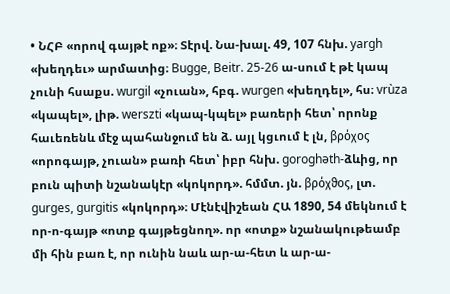• ՆՀԲ «որով գայթէ ոք»։ Տէրվ. Նա-խալ. 49, 107 հնխ. yargh «խեղդեւ» արմատից։ Bugge, Beitr. 25-26 ա-սում է թէ կապ չունի հսաքս. wurgil «չուան», հբգ. wurgen «խեղդել», հս։ vrùza «կապել», լիթ. werszti «կապ-կպել» բառերի հետ՝ որոնք հաւեռենև մէջ պահանջում են ձ. այլ կցւում է լն, βρόχος «որոգայթ, չուան» բառի հետ՝ իբր հնխ. goroghəth-ձևից, որ բուն պիտի նշանակէր «կոկորդ». հմմտ. յն. βρόχϑος, լտ. gurges, gurgitis «կոկորդ»։ Մէնէվիշեան ՀԱ 1890, 54 մեկնում է որ-ո-գայթ «ոտք գայթեցնող». որ «ոտք» նշանակութեամբ մի հին բառ է, որ ունին նաև ար-ա-հետ և ար-ա-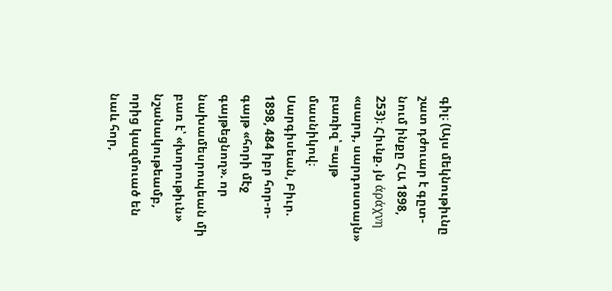գիլ։ (Այս մեկնութիւնը շատ դժուար է գըտ-նում ինքը ՀԱ 1898, 253)։ Հիւնք. յն άράχνη «սարդ, սարդոստայն» բառիզ՝ =այթ մասնիկով։ Սարգիսեան, Բիւր. 1898, 484 իբր հոր-ո-գայթ «հորի մէջ գայթեցնող». որ նախամեսրոպեան մի բառ է՝ «խորութիւն» նշանակութեամբ, որից կազմուած են նաև հոր,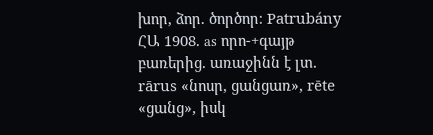խոր, ձոր. ծործոր։ Patrubány ՀԱ 1908. as որո-+գայթ բառերից. առաջինն է լտ. rārus «նոսր, ցանցառ», rēte «ցանց», իսկ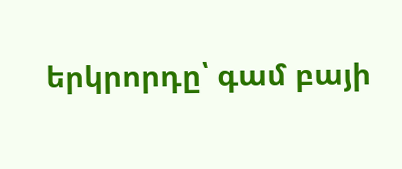երկրորդը՝ գամ բայի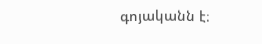գոյականն է։